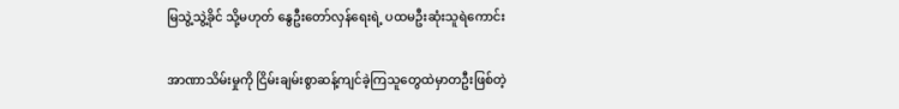မြသွဲ့သွဲ့ခိုင် သို့မဟုတ် နွေဦးတော်လှန်ရေးရဲ့ ပထမဦးဆုံးသူရဲကောင်း

အာဏာသိမ်းမှုကို ငြိမ်းချမ်းစွာဆန့်ကျင်ခဲ့ကြသူတွေထဲမှာတဦးဖြစ်တဲ့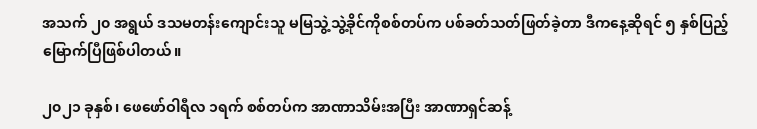အသက် ၂၀ အရွယ် ဒသမတန်းကျောင်းသူ မမြသွဲ့သွဲ့ခိုင်ကိုစစ်တပ်က ပစ်ခတ်သတ်ဖြတ်ခဲ့တာ ဒီကနေ့ဆိုရင် ၅ နှစ်ပြည့်မြောက်ပြီဖြစ်ပါတယ်။

၂၀၂၁ ခုနှစ်၊ ဖေဖော်ဝါရီလ ၁ရက် စစ်တပ်က အာဏာသိမ်းအပြီး အာဏာရှင်ဆန့်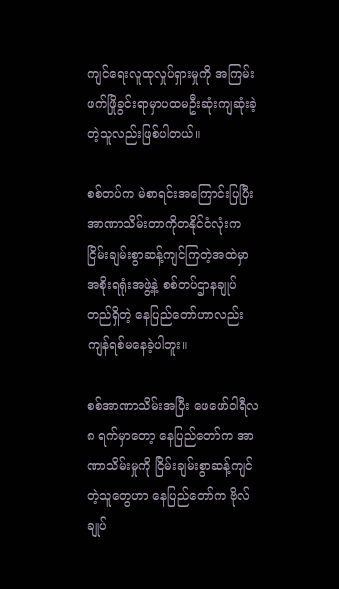ကျင်ရေးလူထုလှုပ်ရှားမှုကို အကြမ်းဖက်ဖြိုခွင်းရာမှာပထမဦးဆုံးကျဆုံးခဲ့တဲ့သူလည်းဖြစ်ပါတယ်။

စစ်တပ်က မဲစာရင်းအကြောင်းပြပြီးအာဏာသိမ်းတာကိုတနိုင်ငံလုံးက ငြိမ်းချမ်းစွာဆန့်ကျင်ကြတဲ့အထဲမှာ အစိုးရရုံးအဖွဲ့နဲ့ စစ်တပ်ဌာနချုပ်တည်ရှိတဲ့ နေပြည်တော်ဟာလည်း ကျန်ရစ်မနေခဲ့ပါဘူး။

စစ်အာဏာသိမ်းအပြီး ဖေဖော်ဝါရီလ ၈ ရက်မှာတော့ နေပြည်တော်က အာဏာသိမ်းမှုကို ငြိမ်းချမ်းစွာဆန့်ကျင်တဲ့သူတွေဟာ နေပြည်တော်က ဗိုလ်ချုပ်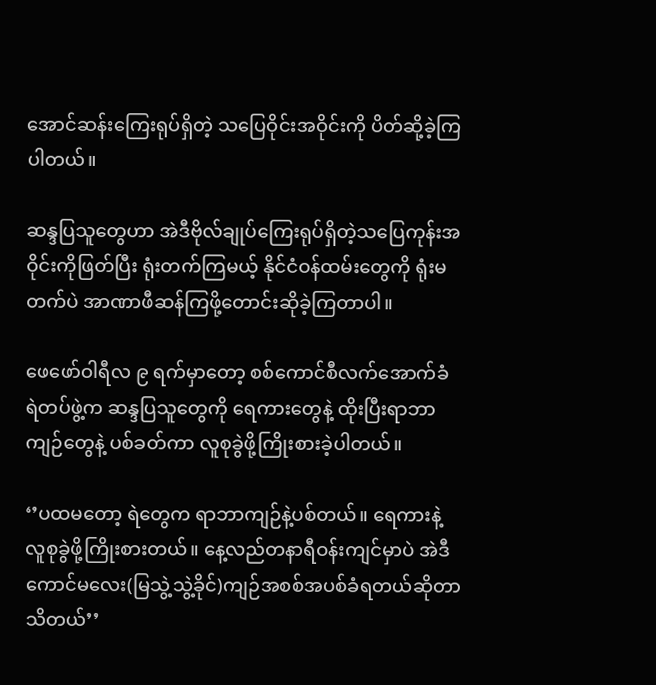အောင်ဆန်းကြေးရုပ်ရှိတဲ့ သပြေဝိုင်းအဝိုင်းကို ပိတ်ဆို့ခဲ့ကြပါတယ်။

ဆန္ဒပြသူတွေဟာ အဲဒီဗိုလ်ချုပ်ကြေးရုပ်ရှိတဲ့သပြေကုန်းအဝိုင်းကိုဖြတ်ပြီး ရုံးတက်ကြမယ့် နိုင်ငံဝန်ထမ်းတွေကို ရုံးမတက်ပဲ အာဏာဖီဆန်ကြဖို့တောင်းဆိုခဲ့ကြတာပါ။

ဖေဖော်ဝါရီလ ၉ ရက်မှာတော့ စစ်ကောင်စီလက်အောက်ခံ ရဲတပ်ဖွဲ့က ဆန္ဒပြသူတွေကို ရေကားတွေနဲ့ ထိုးပြီးရာဘာကျဉ်တွေနဲ့ ပစ်ခတ်ကာ လူစုခွဲဖို့ကြိုးစားခဲ့ပါတယ်။

‘’ပထမတော့ ရဲတွေက ရာဘာကျဉ်နဲ့ပစ်တယ်။ ရေကားနဲ့ လူစုခွဲဖို့ကြိုးစားတယ်။ နေ့လည်တနာရီဝန်းကျင်မှာပဲ အဲဒီကောင်မလေး(မြသွဲ့သွဲ့ခိုင်)ကျဉ်အစစ်အပစ်ခံရတယ်ဆိုတာ သိတယ်’’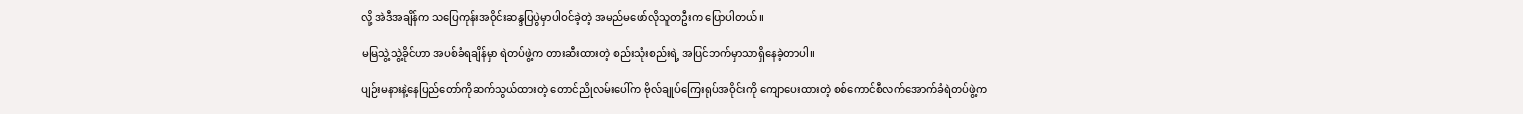လို့ အဲဒီအချိန်က သပြေကုန်းအဝိုင်းဆန္ဒပြပွဲမှာပါဝင်ခဲ့တဲ့ အမည်မဖော်လိုသူတဦးက ပြောပါတယ်။

မမြသွဲ့သွဲ့ခိုင်ဟာ အပစ်ခံရချိန်မှာ ရဲတပ်ဖွဲ့က တားဆီးထားတဲ့ စည်းသုံးစည်းရဲ့ အပြင်ဘက်မှာသာရှိနေခဲ့တာပါ။

ပျဉ်းမနားနဲ့နေပြည်တော်ကိုဆက်သွယ်ထားတဲ့ တောင်ညိုလမ်းပေါ်က ဗိုလ်ချုပ်ကြေးရုပ်အဝိုင်းကို ကျောပေးထားတဲ့ စစ်ကောင်စီလက်အောက်ခံရဲတပ်ဖွဲ့က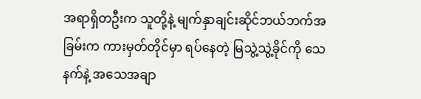အရာရှိတဦးက သူတို့နဲ့ မျက်နှာချင်းဆိုင်ဘယ်ဘက်အခြမ်းက ကားမှတ်တိုင်မှာ ရပ်နေတဲ့ မြသွဲ့သွဲ့ခိုင်ကို သေနက်နဲ့ အသေအချာ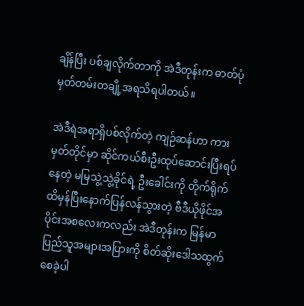ချိန်ပြီး ပစ်ချလိုက်တာကို အဲဒီတုန်းက ဓာတ်ပုံမှတ်တမ်းတချို့အရသိရပါတယ်။

အဲဒီရဲအရာရှိပစ်လိုက်တဲ့ ကျဉ်ဆန်ဟာ ကားမှတ်တိုင်မှာ ဆိုင်ကယ်စီးဦးထုပ်ဆောင်းပြီးရပ်နေတဲ့ မမြသွဲ့သွဲ့ခိုင်ရဲ့ ဦးခေါင်းကို တိုက်ရိုက်ထိမှန်ပြီးနောက်ပြန်လန်သွားတဲ့ ဗီဒီယိုဖိုင်အပိုင်းအစလေးကလည်း အဲဒီတုန်းက မြန်မာပြည်သူအများအပြားကို စိတ်ဆိုးဒေါသထွက်စေခဲ့ပါ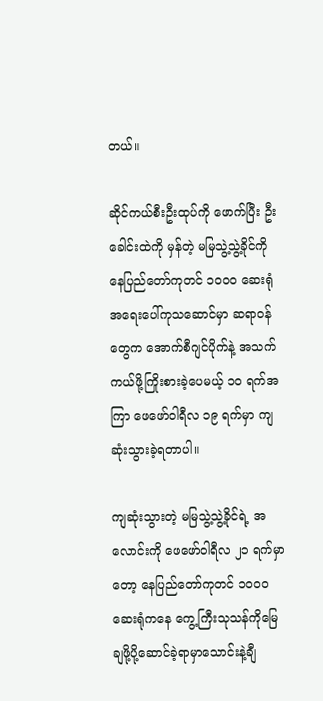တယ်။

ဆိုင်ကယ်စီးဦးထုပ်ကို ဖောက်ပြီး ဦးခေါင်းထဲကို မှန်တဲ့ မမြသွဲ့သွဲ့ခိုင်ကို နေပြည်တော်ကုတင် ၁၀၀၀ ဆေးရုံ အရေးပေါ်ကုသဆောင်မှာ ဆရာဝန်တွေက အောက်စီဂျင်ပိုက်နဲ့ အသက်ကယ်ဖို့ကြိုးစားခဲ့ပေမယ့် ၁၀ ရက်အကြာ ဖေဖော်ဝါရီလ ၁၉ ရက်မှာ ကျဆုံးသွားခဲ့ရတာပါ။

ကျဆုံးသွားတဲ့ မမြသွဲ့သွဲ့ခိုင်ရဲ့ အလောင်းကို ဖေဖော်ဝါရီလ ၂၁ ရက်မှာတော့ နေပြည်တော်ကုတင် ၁၀၀၀ ဆေးရုံကနေ ကွေ့ကြီးသုသန်ကိုမြေချဖို့ပို့ဆောင်ခဲ့ရာမှာသောင်းနဲ့ချီ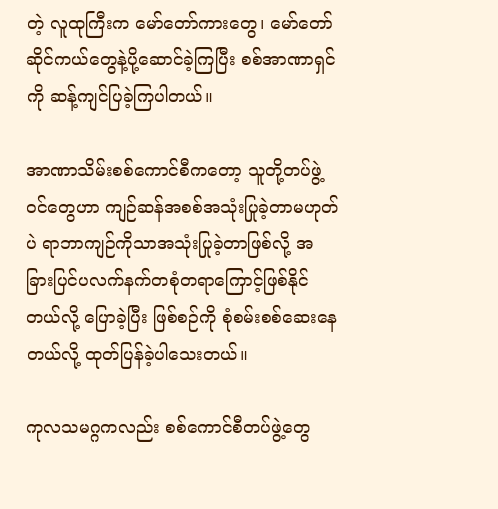တဲ့ လူထုကြီးက မော်တော်ကားတွေ၊ မော်တော်ဆိုင်ကယ်တွေနဲ့ပို့ဆောင်ခဲ့ကြပြီး စစ်အာဏာရှင်ကို ဆန့်ကျင်ပြခဲ့ကြပါတယ်။

အာဏာသိမ်းစစ်ကောင်စီကတော့ သူတို့တပ်ဖွဲ့ဝင်တွေဟာ ကျဉ်ဆန်အစစ်အသုံးပြုခဲ့တာမဟုတ်ပဲ ရာဘာကျဉ်ကိုသာအသုံးပြုခဲ့တာဖြစ်လို့ အခြားပြင်ပလက်နက်တစုံတရာကြောင့်ဖြစ်နိုင်တယ်လို့ ပြောခဲ့ပြီး ဖြစ်စဉ်ကို စုံစမ်းစစ်ဆေးနေတယ်လို့ ထုတ်ပြန်ခဲ့ပါသေးတယ်။

ကုလသမဂ္ဂကလည်း စစ်ကောင်စီတပ်ဖွဲ့တွေ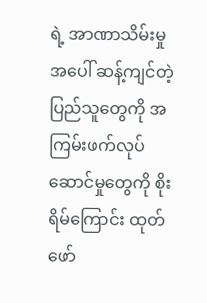ရဲ့ အာဏာသိမ်းမှုအပေါ် ဆန့်ကျင်တဲ့ပြည်သူတွေကို အကြမ်းဖက်လုပ်ဆောင်မှုတွေကို စိုးရိမ်ကြောင်း ထုတ်ဖော်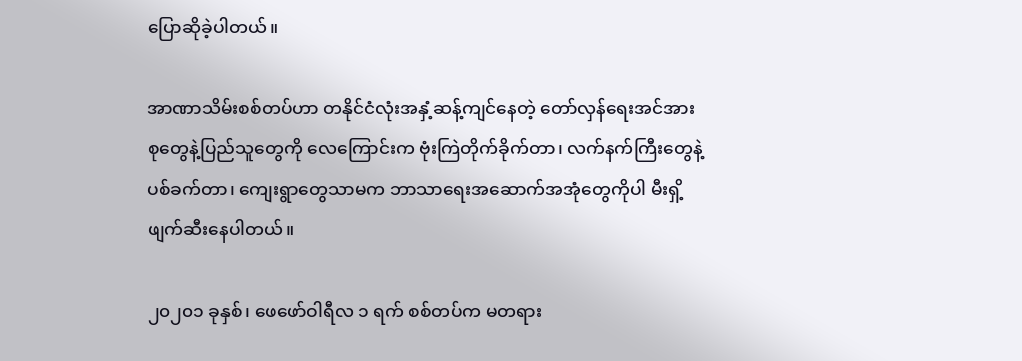ပြောဆိုခဲ့ပါတယ်။

အာဏာသိမ်းစစ်တပ်ဟာ တနိုင်ငံလုံးအနှံ့ဆန့်ကျင်နေတဲ့ တော်လှန်ရေးအင်အားစုတွေနဲ့ပြည်သူတွေကို လေကြောင်းက ဗုံးကြဲတိုက်ခိုက်တာ၊ လက်နက်ကြီးတွေနဲ့ပစ်ခက်တာ၊ ကျေးရွာတွေသာမက ဘာသာရေးအဆောက်အအုံတွေကိုပါ မီးရှိ့ဖျက်ဆီးနေပါတယ်။

၂၀၂၀၁ ခုနှစ်၊ ဖေဖော်ဝါရီလ ၁ ရက် စစ်တပ်က မတရား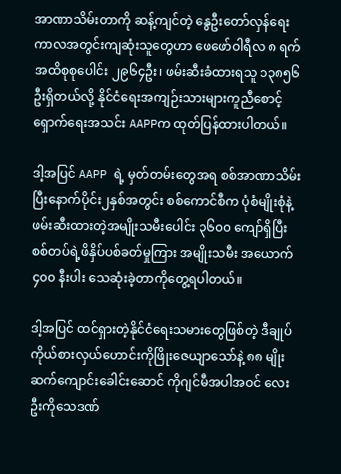အာဏာသိမ်းတာကို ဆန့်ကျင်တဲ့ နွေဦးတော်လှန်ရေးကာလအတွင်းကျဆုံးသူတွေဟာ ဖေဖော်ဝါရီလ ၈ ရက်အထိစုစုပေါင်း ၂၉၆၄ဦး၊ ဖမ်းဆီးခံထားရသူ ၁၃၈၅၆ဦးရှိတယ်လို့ နိုင်ငံရေးအကျဉ်းသားများကူညီစောင့်ရှောက်ရေးအသင်း AAPPက ထုတ်ပြန်ထားပါတယ်။

ဒါ့အပြင် AAPP ရဲ့ မှတ်တမ်းတွေအရ စစ်အာဏာသိမ်းပြီးနောက်ပိုင်း၂နှစ်အတွင်း စစ်ကောင်စီက ပုံစံမျိုးစုံနဲ့ဖမ်းဆီးထားတဲ့အမျိုးသမီးပေါင်း ၃၆၀၀ ကျော်ရှိပြီး စစ်တပ်ရဲ့ဖိနှိပ်ပစ်ခတ်မှုကြား အမျိုးသမီး အယောက် ၄၀၀ နီးပါး သေဆုံးခဲ့တာကိုတွေ့ရပါတယ်။

ဒါ့အပြင် ထင်ရှားတဲ့နိုင်ငံရေးသမားတွေဖြစ်တဲ့ ဒီချုပ်ကိုယ်စားလှယ်ဟောင်းကိုဖြိုးဇေယျာသော်နဲ့ ၈၈ မျိုးဆက်ကျောင်းခေါင်းဆောင် ကိုဂျင်မီအပါအဝင် လေးဦးကိုသေဒဏ်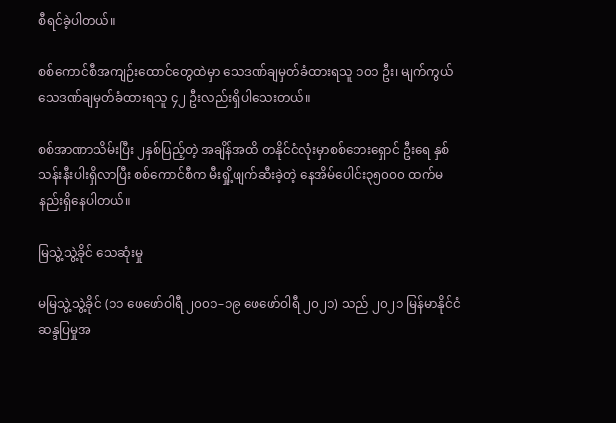စီရင်ခဲ့ပါတယ်။

စစ်ကောင်စီအကျဉ်းထောင်တွေထဲမှာ သေဒဏ်ချမှတ်ခံထားရသူ ၁၀၁ ဦး၊ မျက်ကွယ်သေဒဏ်ချမှတ်ခံထားရသူ ၄၂ ဦးလည်းရှိပါသေးတယ်။

စစ်အာဏာသိမ်းပြီး ၂နှစ်ပြည့်တဲ့ အချိန်အထိ တနိုင်ငံလုံးမှာစစ်ဘေးရှောင် ဦးရေ နှစ်သန်းနီးပါးရှိလာပြီး စစ်ကောင်စီက မီးရှို့ဖျက်ဆီးခဲ့တဲ့ နေအိမ်ပေါင်း၃၅၀၀၀ ထက်မနည်းရှိနေပါတယ်။

မြသွဲ့သွဲ့ခိုင် သေဆုံးမှု

မမြသွဲ့သွဲ့ခိုင် (၁၁ ဖေဖော်ဝါရီ ၂၀၀၁–၁၉ ဖေဖော်ဝါရီ ၂၀၂၁) သည် ၂၀၂၁ မြန်မာနိုင်ငံဆန္ဒပြမှုအ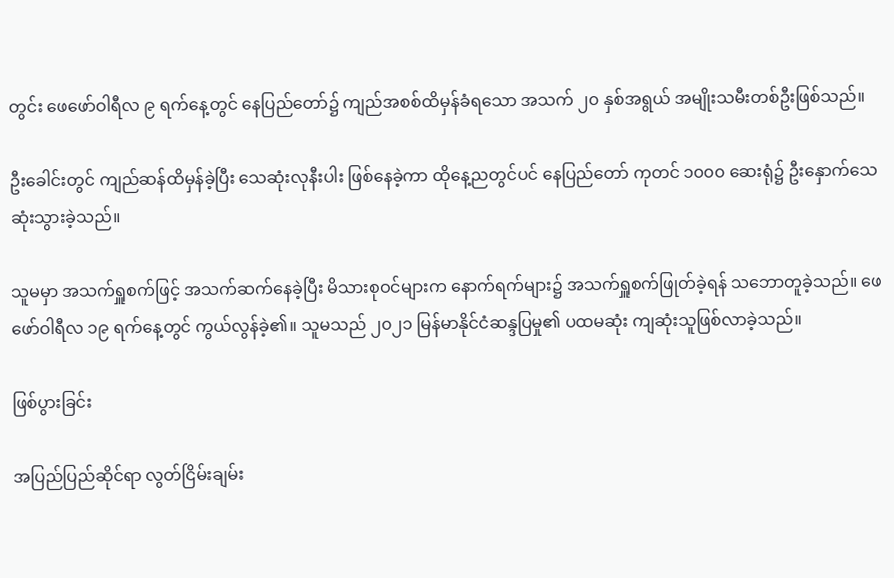တွင်း ဖေဖော်ဝါရီလ ၉ ရက်နေ့တွင် နေပြည်တော်၌ ကျည်အစစ်ထိမှန်ခံရသော အသက် ၂၀ နှစ်အရွယ် အမျိုးသမီးတစ်ဦးဖြစ်သည်။

ဦးခေါင်းတွင် ကျည်ဆန်ထိမှန်ခဲ့ပြီး သေဆုံးလုနီးပါး ဖြစ်နေခဲ့ကာ ထိုနေ့ညတွင်ပင် နေပြည်တော် ကုတင် ၁၀၀၀ ဆေးရုံ၌ ဦးနှောက်သေဆုံးသွားခဲ့သည်။

သူမမှာ အသက်ရှူစက်ဖြင့် အသက်ဆက်နေခဲ့ပြီး မိသားစုဝင်များက နောက်ရက်များ၌ အသက်ရှူစက်ဖြုတ်ခဲ့ရန် သဘောတူခဲ့သည်။ ဖေဖော်ဝါရီလ ၁၉ ရက်နေ့တွင် ကွယ်လွန်ခဲ့၏။ သူမသည် ၂၀၂၁ မြန်မာနိုင်ငံဆန္ဒပြမှု၏ ပထမဆုံး ကျဆုံးသူဖြစ်လာခဲ့သည်။

ဖြစ်ပွားခြင်း

အပြည်ပြည်ဆိုင်ရာ လွတ်ငြိမ်းချမ်း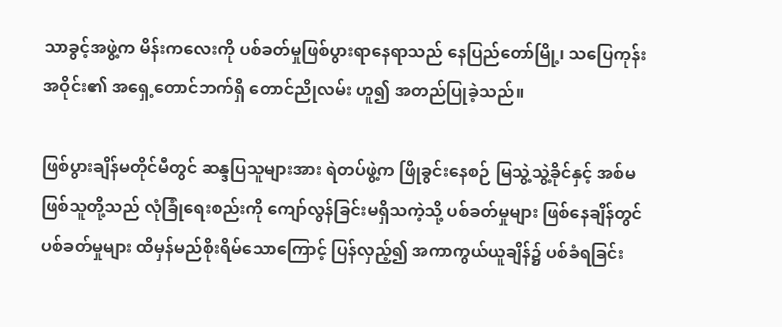သာခွင့်အဖွဲ့က မိန်းကလေးကို ပစ်ခတ်မှုဖြစ်ပွားရာနေရာသည် နေပြည်တော်မြို့၊ သပြေကုန်းအဝိုင်း၏ အရှေ့တောင်ဘက်ရှိ တောင်ညိုလမ်း ဟူ၍ အတည်ပြုခဲ့သည်။

ဖြစ်ပွားချိန်မတိုင်မီတွင် ဆန္ဒပြသူများအား ရဲတပ်ဖွဲ့က ဖြိုခွင်းနေစဉ် မြသွဲ့သွဲ့ခိုင်နှင့် အစ်မဖြစ်သူတို့သည် လုံခြုံရေးစည်းကို ကျော်လွန်ခြင်းမရှိသကဲ့သို့ ပစ်ခတ်မှုများ ဖြစ်နေချိန်တွင် ပစ်ခတ်မှုများ ထိမှန်မည်စိုးရိမ်သောကြောင့် ပြန်လှည့်၍ အကာကွယ်ယူချိန်၌ ပစ်ခံရခြင်း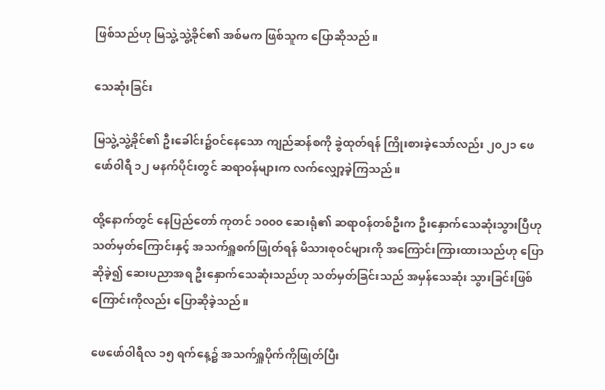ဖြစ်သည်ဟု မြသွဲ့သွဲ့ခိုင်၏ အစ်မက ဖြစ်သူက ပြောဆိုသည်။

သေဆုံးခြင်း

မြသွဲ့သွဲ့ခိုင်၏ ဦးခေါင်း၌ဝင်နေသော ကျည်ဆန်စကို ခွဲထုတ်ရန် ကြိုးစားခဲ့သော်လည်း ၂၀၂၁ ဖေဖော်ဝါရီ ၁၂ မနက်ပိုင်းတွင် ဆရာဝန်များက လက်လျှော့ခဲ့ကြသည်။

ထို့နောက်တွင် နေပြည်တော် ကုတင် ၁၀၀၀ ဆေးရုံ၏ ဆရာဝန်တစ်ဦးက ဦးနှောက်သေဆုံးသွားပြီဟု သတ်မှတ်ကြောင်းနှင့် အသက်ရှူစက်ဖြုတ်ရန် မိသားစုဝင်များကို အကြောင်းကြားထားသည်ဟု ပြောဆိုခဲ့၍ ဆေးပညာအရ ဦးနှောက်သေဆုံးသည်ဟု သတ်မှတ်ခြင်းသည် အမှန်သေဆုံး သွားခြင်းဖြစ်ကြောင်းကိုလည်း ပြောဆိုခဲ့သည်။

ဖေဖော်ဝါရီလ ၁၅ ရက်နေ့၌ အသက်ရှူပိုက်ကိုဖြုတ်ပြီး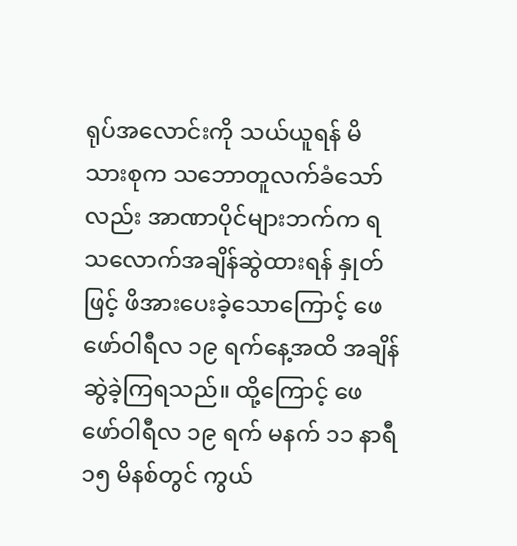ရုပ်အလောင်းကို သယ်ယူရန် မိသားစုက သဘောတူလက်ခံသော်လည်း အာဏာပိုင်များဘက်က ရသလောက်အချိန်ဆွဲထားရန် နှုတ်ဖြင့် ဖိအားပေးခဲ့သောကြောင့် ဖေဖော်ဝါရီလ ၁၉ ရက်နေ့အထိ အချိန်ဆွဲခဲ့ကြရသည်။ ထို့ကြောင့် ဖေဖော်ဝါရီလ ၁၉ ရက် မနက် ၁၁ နာရီ ၁၅ မိနစ်တွင် ကွယ်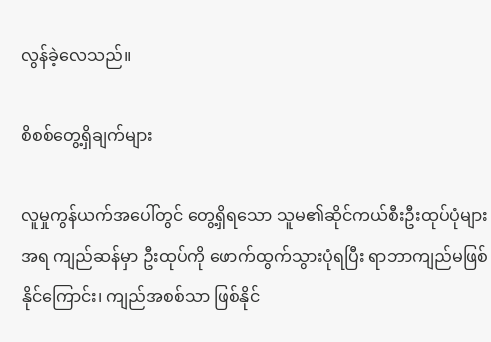လွန်ခဲ့လေသည်။

စိစစ်တွေ့ရှိချက်များ

လူမှုကွန်ယက်အပေါ်တွင် တွေ့ရှိရသော သူမ၏ဆိုင်ကယ်စီးဦးထုပ်ပုံများအရ ကျည်ဆန်မှာ ဦးထုပ်ကို ဖောက်ထွက်သွားပုံရပြီး ရာဘာကျည်မဖြစ်နိုင်ကြောင်း၊ ကျည်အစစ်သာ ဖြစ်နိုင်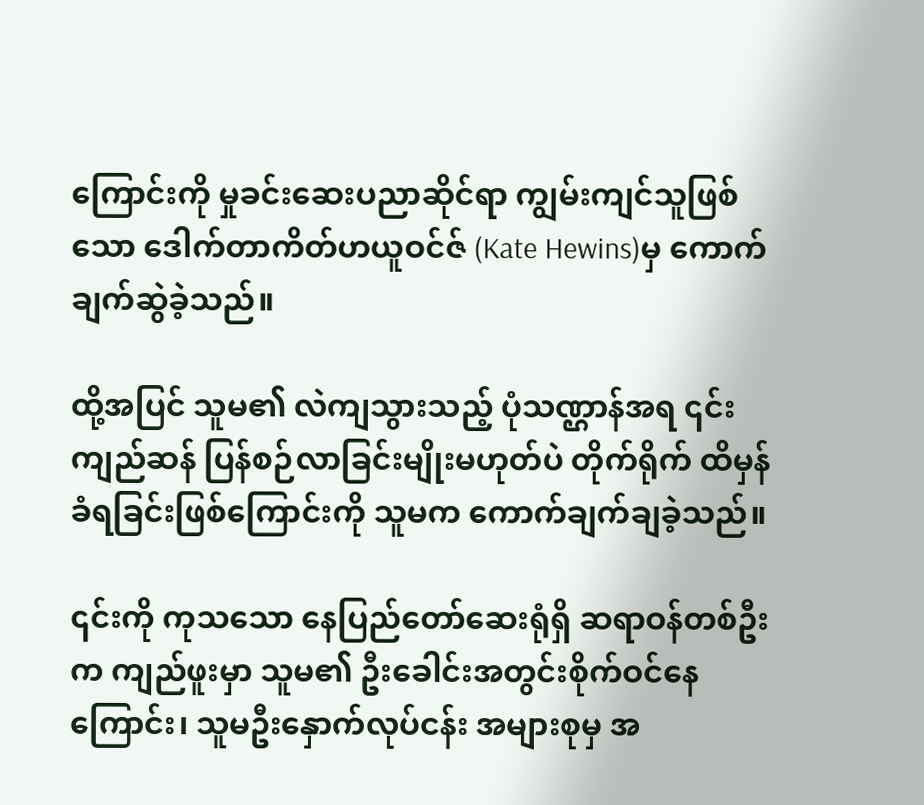ကြောင်းကို မှုခင်းဆေးပညာဆိုင်ရာ ကျွမ်းကျင်သူဖြစ်သော ဒေါက်တာကိတ်ဟယူဝင်ဇ် (Kate Hewins)မှ ကောက်ချက်ဆွဲခဲ့သည်။

ထို့အပြင် သူမ၏ လဲကျသွားသည့် ပုံသဏ္ဌာန်အရ ၎င်းကျည်ဆန် ပြန်စဉ်လာခြင်းမျိုးမဟုတ်ပဲ တိုက်ရိုက် ထိမှန်ခံရခြင်းဖြစ်ကြောင်းကို သူမက ကောက်ချက်ချခဲ့သည်။

၎င်းကို ကုသသော နေပြည်တော်ဆေးရုံရှိ ဆရာဝန်တစ်ဦးက ကျည်ဖူးမှာ သူမ၏ ဦးခေါင်းအတွင်းစိုက်ဝင်နေကြောင်း၊ သူမဦးနှောက်လုပ်ငန်း အများစုမှ အ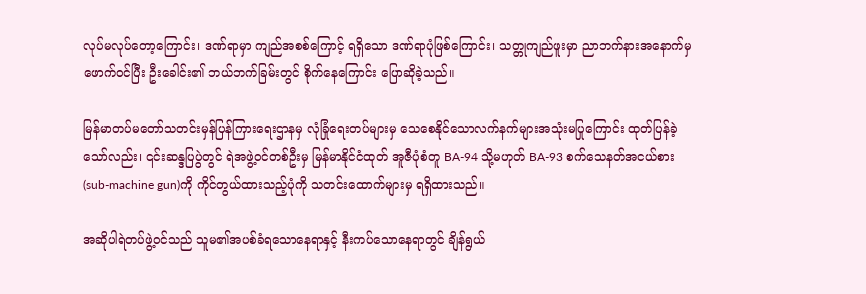လုပ်မလုပ်တော့ကြောင်း၊ ဒဏ်ရာမှာ ကျည်အစစ်ကြောင့် ရရှိသော ဒဏ်ရာပုံဖြစ်ကြောင်း၊ သတ္တုကျည်ဖူးမှာ ညာဘက်နားအနောက်မှ ဖောက်ဝင်ပြီး ဦးခေါင်း၏ ဘယ်ဘက်ခြမ်းတွင် စိုက်နေကြောင်း ပြောဆိုခဲ့သည်။

မြန်မာတပ်မတော်သတင်းမှန်ပြန်ကြားရေးဌာနမှ လုံခြုံရေးတပ်များမှ သေစေနိုင်သောလက်နက်များအသုံးမပြုကြောင်း ထုတ်ပြန်ခဲ့သော်လည်း၊ ၎င်းဆန္ဒပြပွဲတွင် ရဲအဖွဲ့ဝင်တစ်ဦးမှ မြန်မာနိုင်ငံထုတ် အူဇီပုံစံတူ BA-94 သို့မဟုတ် BA-93 စက်သေနတ်အငယ်စား(sub-machine gun)ကို ကိုင်တွယ်ထားသည့်ပုံကို သတင်းထောက်များမှ ရရှိထားသည်။

အဆိုပါရဲတပ်ဖွဲ့ဝင်သည် သူမ၏အပစ်ခံရသောနေရာနှင့် နီးကပ်သောနေရာတွင် ချိန်ရွယ်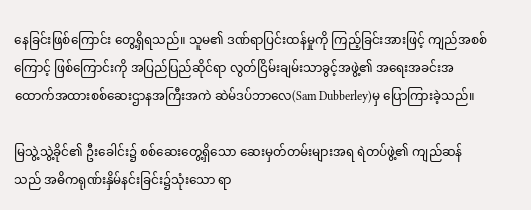နေခြင်းဖြစ်ကြောင်း တွေ့ရှိရသည်။ သူမ၏ ဒဏ်ရာပြင်းထန်မှုကို ကြည့်ခြင်းအားဖြင့် ကျည်အစစ်ကြောင့် ဖြစ်ကြောင်းကို အပြည်ပြည်ဆိုင်ရာ လွတ်ငြိမ်းချမ်းသာခွင့်အဖွဲ့၏ အရေးအခင်းအထောက်အထားစစ်ဆေးဌာနအကြီးအကဲ ဆဲမ်ဒပ်ဘာလေ(Sam Dubberley)မှ ပြောကြားခဲ့သည်။

မြသွဲ့သွဲ့ခိုင်၏ ဦးခေါင်း၌ စစ်ဆေးတွေ့ရှိသော ဆေးမှတ်တမ်းများအရ ရဲတပ်ဖွဲ့၏ ကျည်ဆန်သည် အဓိကရုဏ်းနှိမ်နင်းခြင်း၌သုံးသော ရာ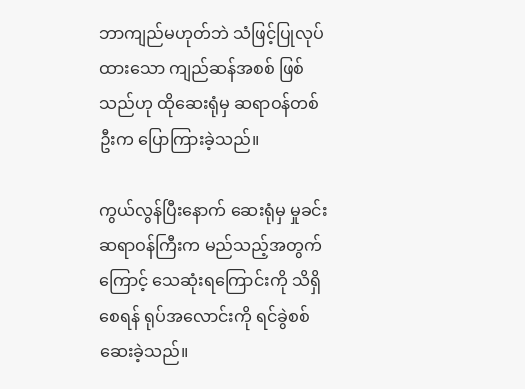ဘာကျည်မဟုတ်ဘဲ သံဖြင့်ပြုလုပ်ထားသော ကျည်ဆန်အစစ် ဖြစ်သည်ဟု ထိုဆေးရုံမှ ဆရာဝန်တစ်ဦးက ပြောကြားခဲ့သည်။

ကွယ်လွန်ပြီးနောက် ဆေးရုံမှ မှုခင်းဆရာဝန်ကြီးက မည်သည့်အတွက်ကြောင့် သေဆုံးရကြောင်းကို သိရှိစေရန် ရုပ်အလောင်းကို ရင်ခွဲစစ်ဆေးခဲ့သည်။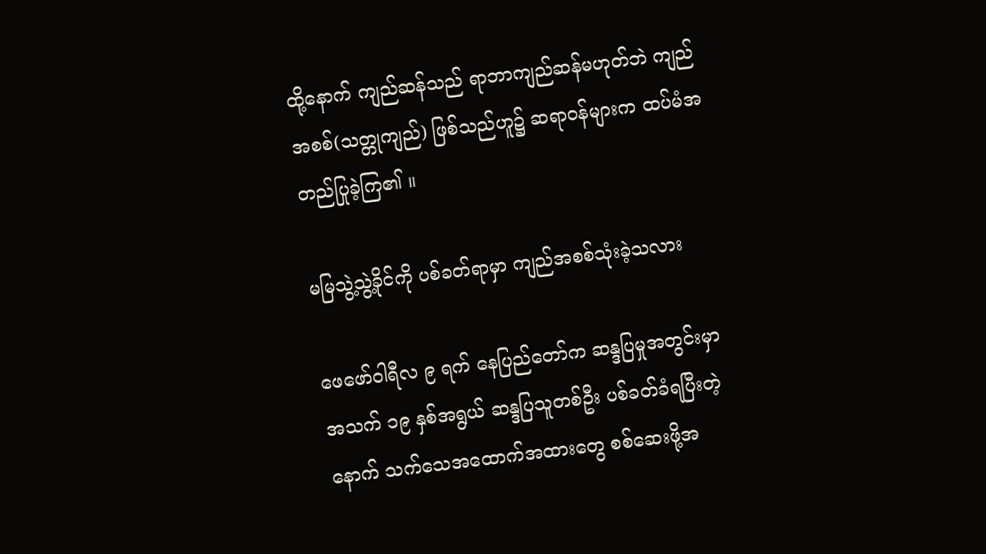ထို့နောက် ကျည်ဆန်သည် ရာဘာကျည်ဆန်မဟုတ်ဘဲ ကျည်အစစ်(သတ္တုကျည်) ဖြစ်သည်ဟူ၌ ဆရာဝန်များက ထပ်မံအတည်ပြုခဲ့ကြ၏ ။

မမြသွဲ့သွဲ့ခိုင်ကို ပစ်ခတ်ရာမှာ ကျည်အစစ်သုံးခဲ့သလား

ဖေဖော်ဝါရီလ ၉ ရက် နေပြည်တော်က ဆန္ဒပြမှုအတွင်းမှာ အသက် ၁၉ နှစ်အရွယ် ဆန္ဒပြသူတစ်ဦး ပစ်ခတ်ခံရပြီးတဲ့နောက် သက်သေအထောက်အထားတွေ စစ်ဆေးဖို့အ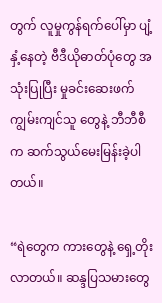တွက် လူမှုကွန်ရက်ပေါ်မှာ ပျံ့နှံ့နေတဲ့ ဗီဒီယိုဓာတ်ပုံတွေ အသုံးပြုပြီး မှုခင်းဆေးဖက်ကျွမ်းကျင်သူ တွေနဲ့ ဘီဘီစီက ဆက်သွယ်မေးမြန်းခဲ့ပါတယ်။

“ရဲတွေက ကားတွေနဲ့ ရှေ့တိုးလာတယ်။ ဆန္ဒပြသမားတွေ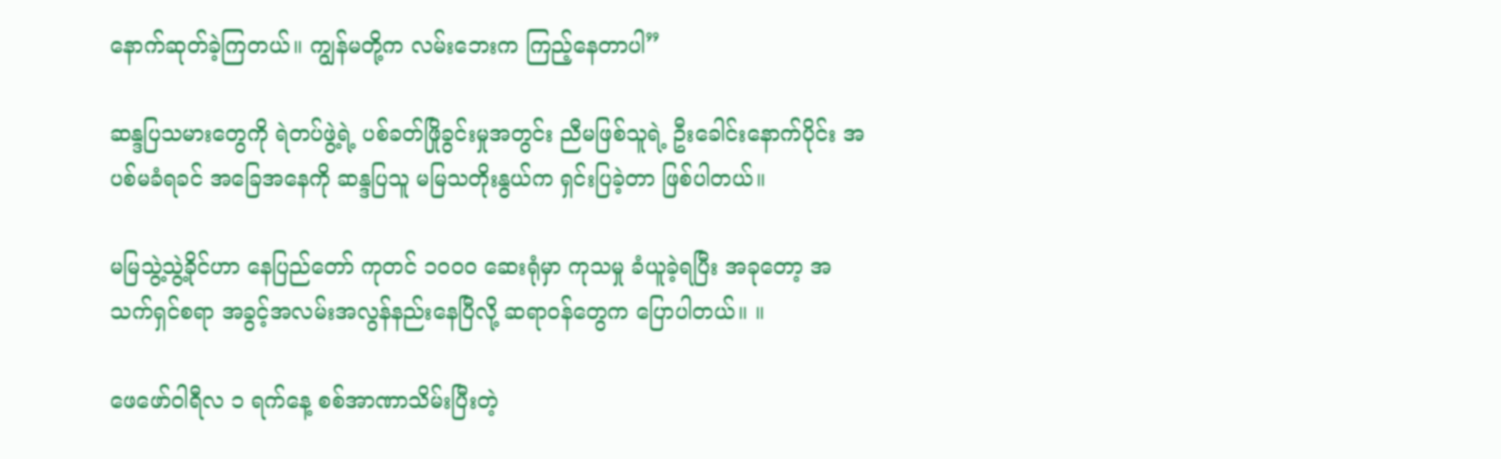နောက်ဆုတ်ခဲ့ကြတယ်။ ကျွန်မတို့က လမ်းဘေးက ကြည့်နေတာပါ”

ဆန္ဒပြသမားတွေကို ရဲတပ်ဖွဲ့ရဲ့ ပစ်ခတ်ဖြိုခွင်းမှုအတွင်း ညီမဖြစ်သူရဲ့ ဦးခေါင်းနောက်ပိုင်း အပစ်မခံရခင် အခြေအနေကို ဆန္ဒပြသူ မမြသတိုးနွယ်က ရှင်းပြခဲ့တာ ဖြစ်ပါတယ်။

မမြသွဲ့သွဲ့ခိုင်ဟာ နေပြည်တော် ကုတင် ၁၀၀၀ ဆေးရုံမှာ ကုသမှု ခံယူခဲ့ရပြီး အခုတော့ အသက်ရှင်စရာ အခွင့်အလမ်းအလွန်နည်းနေပြီလို့ ဆရာဝန်တွေက ပြောပါတယ်။ ။

ဖေဖော်ဝါရီလ ၁ ရက်နေ့ စစ်အာဏာသိမ်းပြီးတဲ့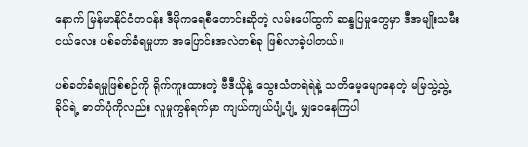နောက် မြန်မာနိုင်ငံတဝန်း ဒီမိုကရေစီတောင်းဆိုတဲ့ လမ်းပေါ်ထွက် ဆန္ဒပြမှုတွေမှာ ဒီအမျိုးသမီးငယ်လေး ပစ်ခတ်ခံရမှုဟာ အပြောင်းအလဲတစ်ခု ဖြစ်လာခဲ့ပါတယ်။

ပစ်ခတ်ခံရမှုဖြစ်စဉ်ကို ရိုက်ကူးထားတဲ့ ဗီဒီယိုနဲ့ သွေးသံတရဲရဲနဲ့ သတိမေ့မျောနေတဲ့ မမြသွဲ့သွဲ့ခိုင်ရဲ့ ဓာတ်ပုံကိုလည်း လူမှုကွန်ရက်မှာ ကျယ်ကျယ်ပျံ့ပျံ့ မျှဝေနေကြပါ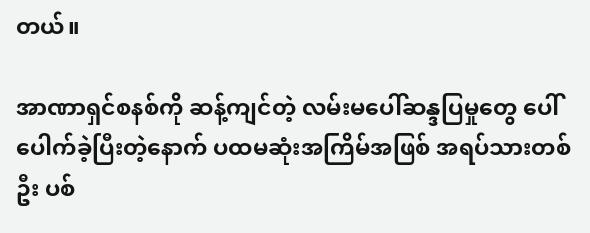တယ်။

အာဏာရှင်စနစ်ကို ဆန့်ကျင်တဲ့ လမ်းမပေါ်ဆန္ဒပြမှုတွေ ပေါ်ပေါက်ခဲ့ပြီးတဲ့နောက် ပထမဆုံးအကြိမ်အဖြစ် အရပ်သားတစ်ဦး ပစ်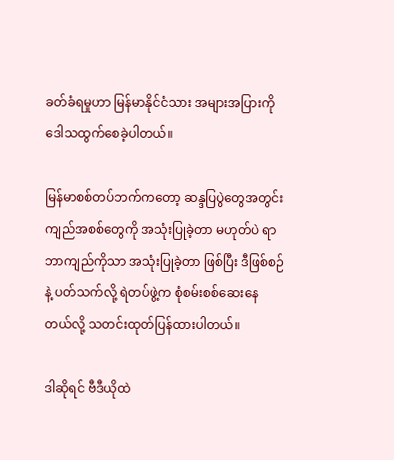ခတ်ခံရမှုဟာ မြန်မာနိုင်ငံသား အများအပြားကို ဒေါသထွက်စေခဲ့ပါတယ်။

မြန်မာစစ်တပ်ဘက်ကတော့ ဆန္ဒပြပွဲတွေအတွင်း ကျည်အစစ်တွေကို အသုံးပြုခဲ့တာ မဟုတ်ပဲ ရာဘာကျည်ကိုသာ အသုံးပြုခဲ့တာ ဖြစ်ပြီး ဒီဖြစ်စဉ်နဲ့ ပတ်သက်လို့ ရဲတပ်ဖွဲ့က စုံစမ်းစစ်ဆေးနေတယ်လို့ သတင်းထုတ်ပြန်ထားပါတယ်။

ဒါဆိုရင် ဗီဒီယိုထဲ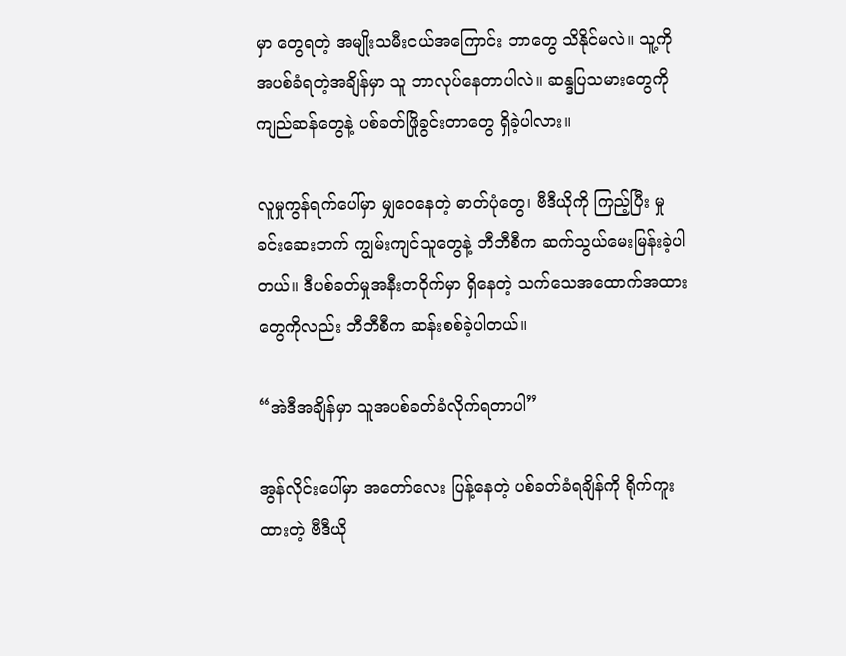မှာ တွေရတဲ့ အမျိုးသမီးငယ်အကြောင်း ဘာတွေ သိနိုင်မလဲ။ သူ့ကို အပစ်ခံရတဲ့အချိန်မှာ သူ ဘာလုပ်နေတာပါလဲ။ ဆန္ဒပြသမားတွေကို ကျည်ဆန်တွေနဲ့ ပစ်ခတ်ဖြိုခွင်းတာတွေ ရှိခဲ့ပါလား။

လူမှုကွန်ရက်ပေါ်မှာ မျှဝေနေတဲ့ ဓာတ်ပုံတွေ၊ ဗီဒီယိုကို ကြည့်ပြီး မှုခင်းဆေးဘက် ကျွမ်းကျင်သူတွေနဲ့ ဘီဘီစီက ဆက်သွယ်မေးမြန်းခဲ့ပါတယ်။ ဒီပစ်ခတ်မှုအနီးတဝိုက်မှာ ရှိနေတဲ့ သက်သေအထောက်အထားတွေကိုလည်း ဘီဘီစီက ဆန်းစစ်ခဲ့ပါတယ်။

“အဲဒီအချိန်မှာ သူအပစ်ခတ်ခံလိုက်ရတာပါ”

အွန်လိုင်းပေါ်မှာ အတော်လေး ပြန့်နေတဲ့ ပစ်ခတ်ခံရချိန်ကို ရိုက်ကူးထားတဲ့ ဗီဒီယို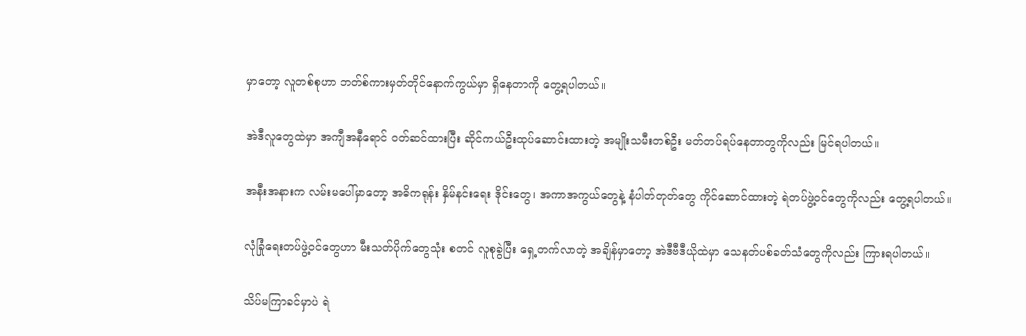မှာတော့ လူတစ်စုဟာ ဘတ်စ်ကားမှတ်တိုင်နောက်ကွယ်မှာ ရှိနေတာကို တွေ့ရပါတယ်။

အဲဒီလူတွေထဲမှာ အကျီအနီရောင် ဝတ်ဆင်ထားပြီး ဆိုင်ကယ်ဦးထုပ်ဆောင်းထားတဲ့ အမျိုးသမီးတစ်ဦး မတ်တပ်ရပ်နေတာတွကိုလည်း မြင်ရပါတယ်။

အနီးအနားက လမ်းမပေါ်မှာတော့ အဓိကရုန်း နှိမ်နင်းရေး ဒိုင်းတွေ၊ အကာအကွယ်တွေနဲ့ နံပါတ်တုတ်တွေ ကိုင်ဆောင်ထားတဲ့ ရဲတပ်ဖွဲ့ဝင်တွေကိုလည်း တွေ့ရပါတယ်။

လုံခြုံရေးတပ်ဖွဲ့ဝင်တွေဟာ မီးသတ်ပိုက်တွေသုံး စတင် လူစုခွဲပြီး ရှေ့တက်လာတဲ့ အချိန်မှာတော့ အဲဒီဗီဒီယိုထဲမှာ သေနတ်ပစ်ခတ်သံတွေကိုလည်း ကြားရပါတယ်။

သိပ်မကြာခင်မှာပဲ ရဲ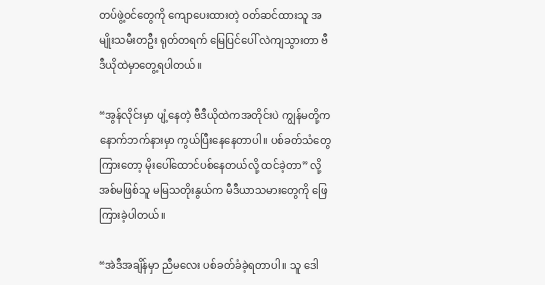တပ်ဖွဲ့ဝင်တွေကို ကျောပေးထားတဲ့ ဝတ်ဆင်ထားသူ အမျိုးသမီးတဦး ရုတ်တရက် မြေပြင်ပေါ် လဲကျသွားတာ ဗီဒီယိုထဲမှာတွေ့ရပါတယ်။

“အွန်လိုင်းမှာ ပျံ့နေတဲ့ ဗီဒီယိုထဲကအတိုင်းပဲ ကျွန်မတို့က နောက်ဘက်နားမှာ ကွယ်ပြီးနေနေတာပါ။ ပစ်ခတ်သံတွေကြားတော့ မိုးပေါ်ထောင်ပစ်နေတယ်လို့ ထင်ခဲ့တာ” လို့ အစ်မဖြစ်သူ မမြသတိုးနွယ်က မီဒီယာသမားတွေကို ဖြေကြားခဲ့ပါတယ်။

“အဲဒီအချိန်မှာ ညီမလေး ပစ်ခတ်ခံခဲ့ရတာပါ။ သူ ဒေါ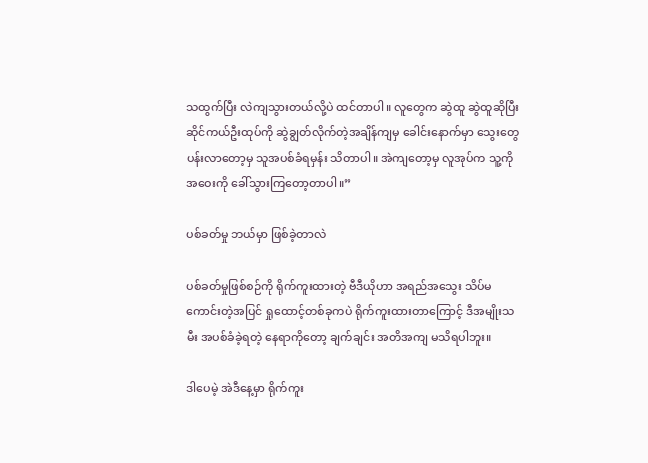သထွက်ပြီး လဲကျသွားတယ်လို့ပဲ ထင်တာပါ။ လူတွေက ဆွဲထူ ဆွဲထူဆိုပြီး ဆိုင်ကယ်ဦးထုပ်ကို ဆွဲချွတ်လိုက်တဲ့အချိန်ကျမှ ခေါင်းနောက်မှာ သွေးတွေ ပန်းလာတော့မှ သူအပစ်ခံရမှန်း သိတာပါ။ အဲကျတော့မှ လူအုပ်က သူ့ကို အဝေးကို ခေါ်သွားကြတော့တာပါ။”

ပစ်ခတ်မှု ဘယ်မှာ ဖြစ်ခဲ့တာလဲ

ပစ်ခတ်မှုဖြစ်စဉ်ကို ရိုက်ကူးထားတဲ့ ဗီဒီယိုဟာ အရည်အသွေး သိပ်မကောင်းတဲ့အပြင် ရှုထောင့်တစ်ခုကပဲ ရိုက်ကူးထားတာကြောင့် ဒီအမျိုးသမီး အပစ်ခံခဲ့ရတဲ့ နေရာကိုတော့ ချက်ချင်း အတိအကျ မသိရပါဘူး။

ဒါပေမဲ့ အဲဒီနေ့မှာ ရိုက်ကူး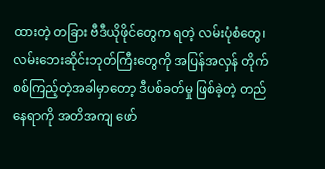ထားတဲ့ တခြား ဗီဒီယိုဖိုင်တွေက ရတဲ့ လမ်းပုံစံတွေ၊ လမ်းဘေးဆိုင်းဘုတ်ကြီးတွေကို အပြန်အလှန် တိုက်စစ်ကြည့်တဲ့အခါမှာတော့ ဒီပစ်ခတ်မှု ဖြစ်ခဲ့တဲ့ တည်နေရာကို အတိအကျ ဖော်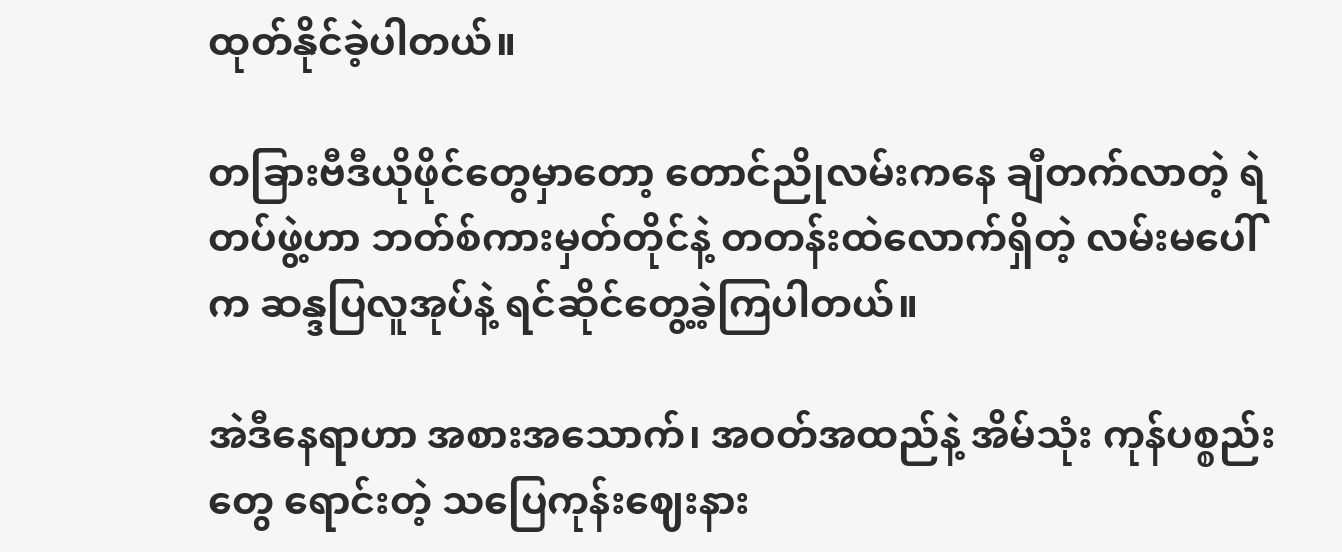ထုတ်နိုင်ခဲ့ပါတယ်။

တခြားဗီဒီယိုဖိုင်တွေမှာတော့ တောင်ညိုလမ်းကနေ ချီတက်လာတဲ့ ရဲတပ်ဖွဲ့ဟာ ဘတ်စ်ကားမှတ်တိုင်နဲ့ တတန်းထဲလောက်ရှိတဲ့ လမ်းမပေါ်က ဆန္ဒပြလူအုပ်နဲ့ ရင်ဆိုင်တွေ့ခဲ့ကြပါတယ်။

အဲဒီနေရာဟာ အစားအသောက်၊ အဝတ်အထည်နဲ့ အိမ်သုံး ကုန်ပစ္စည်းတွေ ရောင်းတဲ့ သပြေကုန်းဈေးနား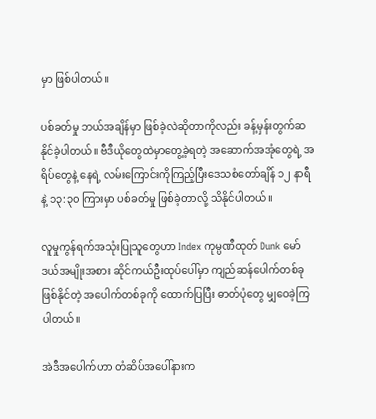မှာ ဖြစ်ပါတယ်။

ပစ်ခတ်မှု ဘယ်အချိန်မှာ ဖြစ်ခဲ့လဲဆိုတာကိုလည်း ခန့်မှန်းတွက်ဆနိုင်ခဲ့ပါတယ်။ ဗီဒီယိုတွေထဲမှာတွေ့ခဲ့ရတဲ့ အဆောက်အအုံတွေရဲ့ အရိပ်တွေနဲ့ နေရဲ့ လမ်းကြောင်းကိုကြည့်ပြီးဒေသစံတော်ချိန် ၁၂ နာရီ နဲ့ ၁၃:၃၀ ကြားမှာ ပစ်ခတ်မှု ဖြစ်ခဲ့တာလို့ သိနိုင်ပါတယ်။

လူမှုကွန်ရက်အသုံးပြုသူတွေဟာ Index ကုမ္ပဏီထုတ် Dunk မော်ဒယ်အမျိုးအစား ဆိုင်ကယ်ဦးထုပ်ပေါ်မှာ ကျည်ဆန်ပေါက်တစ်ခု ဖြစ်နိုင်တဲ့ အပေါက်တစ်ခုကို ထောက်ပြပြီး ဓာတ်ပုံတွေ မျှဝေခဲ့ကြပါတယ်။

အဲဒီအပေါက်ဟာ တံဆိပ်အပေါ်နားက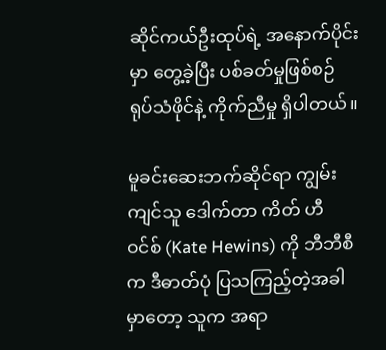ဆိုင်ကယ်ဦးထုပ်ရဲ့ အနောက်ပိုင်းမှာ တွေ့ခဲ့ပြီး ပစ်ခတ်မှုဖြစ်စဉ် ရုပ်သံဖိုင်နဲ့ ကိုက်ညီမှု ရှိပါတယ်။

မူခင်းဆေးဘက်ဆိုင်ရာ ကျွမ်းကျင်သူ ဒေါက်တာ ကိတ် ဟီဝင်စ် (Kate Hewins) ကို ဘီဘီစီက ဒီဓာတ်ပုံ ပြသကြည့်တဲ့အခါမှာတော့ သူက အရာ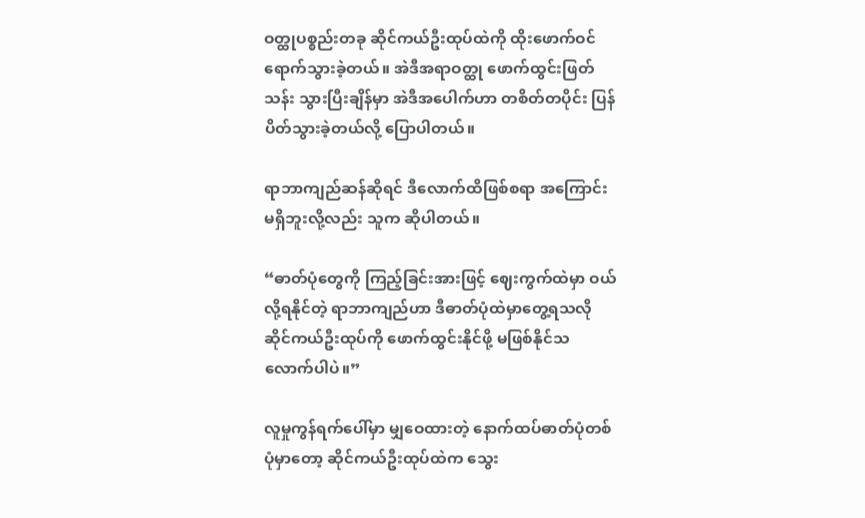ဝတ္ထုပစ္စည်းတခု ဆိုင်ကယ်ဦးထုပ်ထဲကို ထိုးဖောက်ဝင်ရောက်သွားခဲ့တယ်။ အဲဒီအရာဝတ္ထု ဖောက်ထွင်းဖြတ်သန်း သွားပြီးချိန်မှာ အဲဒီအပေါက်ဟာ တစိတ်တပိုင်း ပြန်ပိတ်သွားခဲ့တယ်လို့ ပြောပါတယ်။

ရာဘာကျည်ဆန်ဆိုရင် ဒီလောက်ထိဖြစ်စရာ အကြောင်းမရှိဘူးလို့လည်း သူက ဆိုပါတယ်။

“ဓာတ်ပုံတွေကို ကြည့်ခြင်းအားဖြင့် ဈေးကွက်ထဲမှာ ဝယ်လို့ရနိုင်တဲ့ ရာဘာကျည်ဟာ ဒီဓာတ်ပုံထဲမှာတွေ့ရသလို ဆိုင်ကယ်ဦးထုပ်ကို ဖောက်ထွင်းနိုင်ဖို့ မဖြစ်နိုင်သလောက်ပါပဲ။”

လူမှုကွန်ရက်ပေါ်မှာ မျှဝေထားတဲ့ နောက်ထပ်ဓာတ်ပုံတစ်ပုံမှာတော့ ဆိုင်ကယ်ဦးထုပ်ထဲက သွေး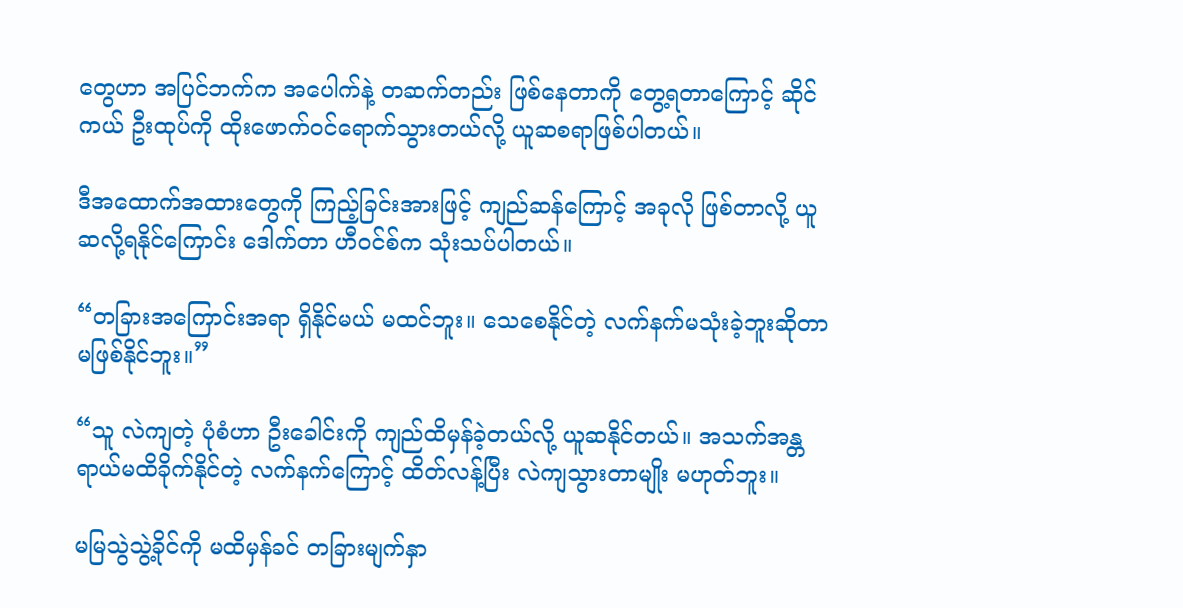တွေဟာ အပြင်ဘက်က အပေါက်နဲ့ တဆက်တည်း ဖြစ်နေတာကို တွေ့ရတာကြောင့် ဆိုင်ကယ် ဦးထုပ်ကို ထိုးဖောက်ဝင်ရောက်သွားတယ်လို့ ယူဆစရာဖြစ်ပါတယ်။

ဒီအထောက်အထားတွေကို ကြည့်ခြင်းအားဖြင့် ကျည်ဆန်ကြောင့် အခုလို ဖြစ်တာလို့ ယူဆလို့ရနိုင်ကြောင်း ဒေါက်တာ ဟီဝင်စ်က သုံးသပ်ပါတယ်။

“တခြားအကြောင်းအရာ ရှိနိုင်မယ် မထင်ဘူး။ သေစေနိုင်တဲ့ လက်နက်မသုံးခဲ့ဘူးဆိုတာ မဖြစ်နိုင်ဘူး။”

“သူ လဲကျတဲ့ ပုံစံဟာ ဦးခေါင်းကို ကျည်ထိမှန်ခဲ့တယ်လို့ ယူဆနိုင်တယ်။ အသက်အန္တရာယ်မထိခိုက်နိုင်တဲ့ လက်နက်ကြောင့် ထိတ်လန့်ပြီး လဲကျသွားတာမျိုး မဟုတ်ဘူး။

မမြသွဲသွဲ့ခိုင်ကို မထိမှန်ခင် တခြားမျက်နှာ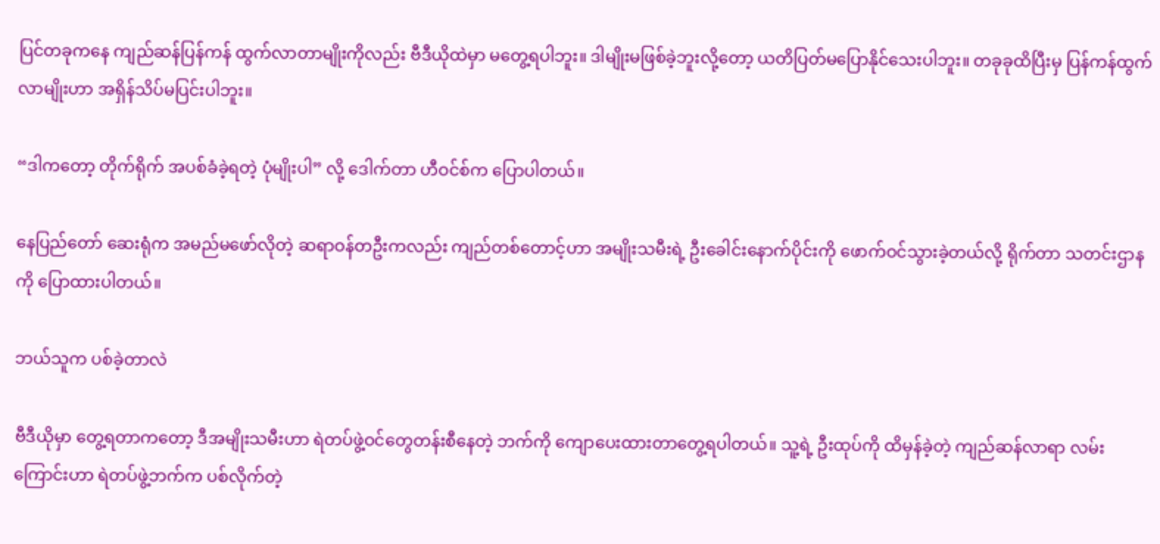ပြင်တခုကနေ ကျည်ဆန်ပြန်ကန် ထွက်လာတာမျိုးကိုလည်း ဗီဒီယိုထဲမှာ မတွေ့ရပါဘူး။ ဒါမျိုးမဖြစ်ခဲ့ဘူးလို့တော့ ယတိပြတ်မပြောနိုင်သေးပါဘူး။ တခုခုထိပြီးမှ ပြန်ကန်ထွက်လာမျိုးဟာ အရှိန်သိပ်မပြင်းပါဘူး။

“ဒါကတော့ တိုက်ရိုက် အပစ်ခံခဲ့ရတဲ့ ပုံမျိုးပါ” လို့ ဒေါက်တာ ဟီဝင်စ်က ပြောပါတယ်။

နေပြည်တော် ဆေးရုံက အမည်မဖော်လိုတဲ့ ဆရာဝန်တဦးကလည်း ကျည်တစ်တောင့်ဟာ အမျိုးသမီးရဲ့ ဦးခေါင်းနောက်ပိုင်းကို ဖောက်ဝင်သွားခဲ့တယ်လို့ ရိုက်တာ သတင်းဌာနကို ပြောထားပါတယ်။

ဘယ်သူက ပစ်ခဲ့တာလဲ

ဗီဒီယိုမှာ တွေ့ရတာကတော့ ဒီအမျိုးသမီးဟာ ရဲတပ်ဖွဲ့ဝင်တွေတန်းစီနေတဲ့ ဘက်ကို ကျောပေးထားတာတွေ့ရပါတယ်။ သူ့ရဲ့ ဦးထုပ်ကို ထိမှန်ခဲ့တဲ့ ကျည်ဆန်လာရာ လမ်းကြောင်းဟာ ရဲတပ်ဖွဲ့ဘက်က ပစ်လိုက်တဲ့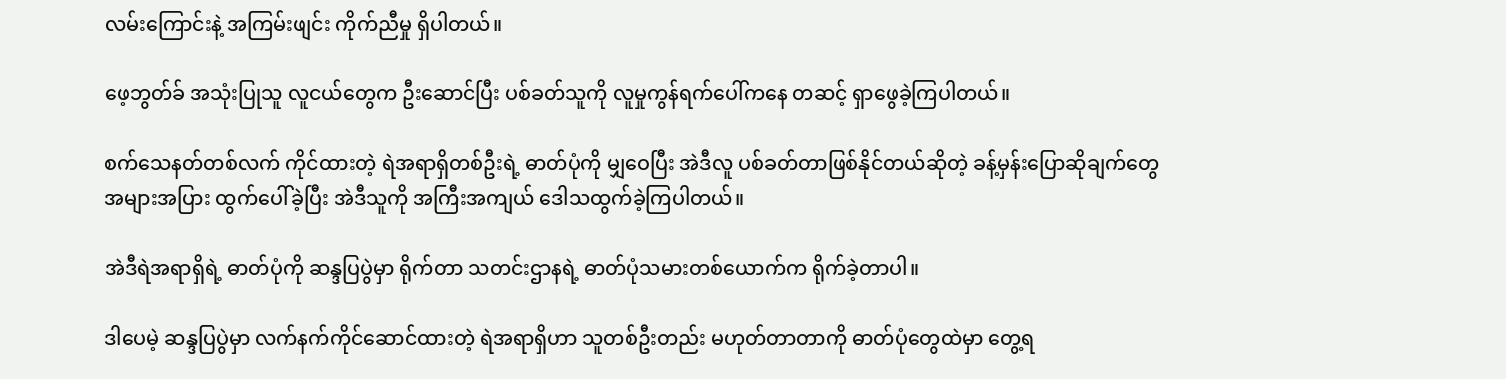လမ်းကြောင်းနဲ့ အကြမ်းဖျင်း ကိုက်ညီမှု ရှိပါတယ်။

ဖေ့ဘွတ်ခ် အသုံးပြုသူ လူငယ်တွေက ဦးဆောင်ပြီး ပစ်ခတ်သူကို လူမှုကွန်ရက်ပေါ်ကနေ တဆင့် ရှာဖွေခဲ့ကြပါတယ်။

စက်သေနတ်တစ်လက် ကိုင်ထားတဲ့ ရဲအရာရှိတစ်ဦးရဲ့ ဓာတ်ပုံကို မျှဝေပြီး အဲဒီလူ ပစ်ခတ်တာဖြစ်နိုင်တယ်ဆိုတဲ့ ခန့်မှန်းပြောဆိုချက်တွေ အများအပြား ထွက်ပေါ်ခဲ့ပြီး အဲဒီသူကို အကြီးအကျယ် ဒေါသထွက်ခဲ့ကြပါတယ်။

အဲဒီရဲအရာရှိရဲ့ ဓာတ်ပုံကို ဆန္ဒပြပွဲမှာ ရိုက်တာ သတင်းဌာနရဲ့ ဓာတ်ပုံသမားတစ်ယောက်က ရိုက်ခဲ့တာပါ။

ဒါပေမဲ့ ဆန္ဒပြပွဲမှာ လက်နက်ကိုင်ဆောင်ထားတဲ့ ရဲအရာရှိဟာ သူတစ်ဦးတည်း မဟုတ်တာတာကို ဓာတ်ပုံတွေထဲမှာ တွေ့ရ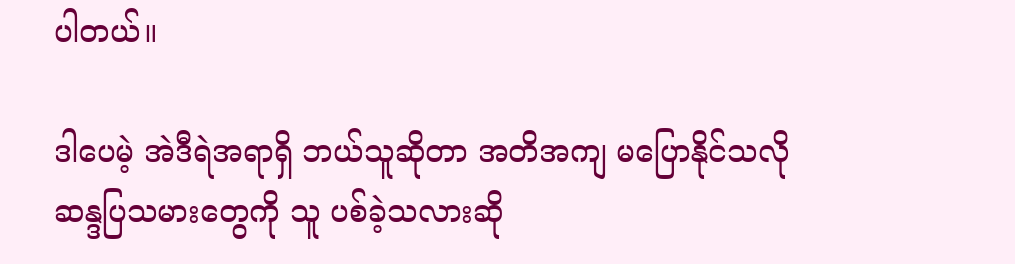ပါတယ်။

ဒါပေမဲ့ အဲဒီရဲအရာရှိ ဘယ်သူဆိုတာ အတိအကျ မပြောနိုင်သလို ဆန္ဒပြသမားတွေကို သူ ပစ်ခဲ့သလားဆို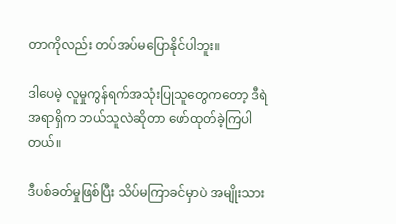တာကိုလည်း တပ်အပ်မပြောနိုင်ပါဘူး။

ဒါပေမဲ့ လူမှုကွန်ရက်အသုံးပြုသူတွေကတော့ ဒီရဲအရာရှိက ဘယ်သူလဲဆိုတာ ဖော်ထုတ်ခဲ့ကြပါတယ်။

ဒီပစ်ခတ်မှုဖြစ်ပြီး သိပ်မကြာခင်မှာပဲ အမျိုးသား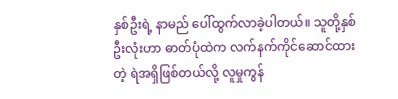နှစ်ဦးရဲ့ နာမည် ပေါ်ထွက်လာခဲ့ပါတယ်။ သူတို့နှစ်ဦးလုံးဟာ ဓာတ်ပုံထဲက လက်နက်ကိုင်ဆောင်ထားတဲ့ ရဲအရှိဖြစ်တယ်လို့ လူမှုကွန်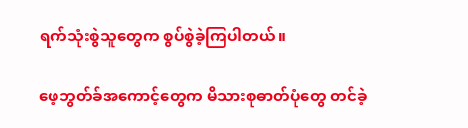ရက်သုံးစွဲသူတွေက စွပ်စွဲခဲ့ကြပါတယ်။

ဖေ့ဘွတ်ခ်အကောင့်တွေက မိသားစုဓာတ်ပုံတွေ တင်ခဲ့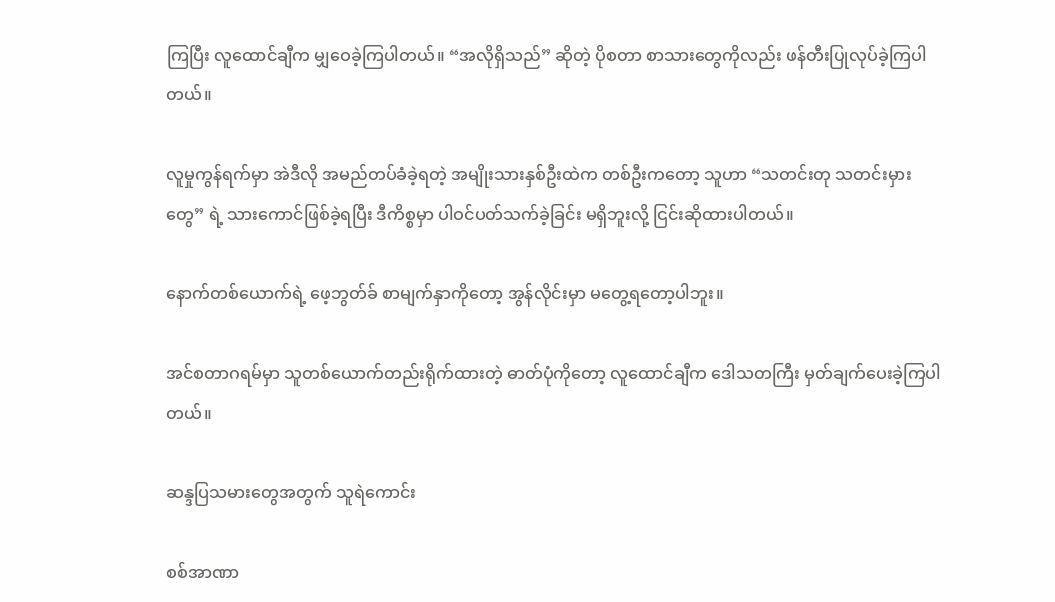ကြပြီး လူထောင်ချီက မျှဝေခဲ့ကြပါတယ်။ “အလိုရှိသည်” ဆိုတဲ့ ပိုစတာ စာသားတွေကိုလည်း ဖန်တီးပြုလုပ်ခဲ့ကြပါတယ်။

လူမှုကွန်ရက်မှာ အဲဒီလို အမည်တပ်ခံခဲ့ရတဲ့ အမျိုးသားနှစ်ဦးထဲက တစ်ဦးကတော့ သူဟာ “သတင်းတု သတင်းမှားတွေ” ရဲ့ သားကောင်ဖြစ်ခဲ့ရပြီး ဒီကိစ္စမှာ ပါဝင်ပတ်သက်ခဲ့ခြင်း မရှိဘူးလို့ ငြင်းဆိုထားပါတယ်။

နောက်တစ်ယောက်ရဲ့ ဖေ့ဘွတ်ခ် စာမျက်နှာကိုတော့ အွန်လိုင်းမှာ မတွေ့ရတော့ပါဘူး။

အင်စတာဂရမ်မှာ သူတစ်ယောက်တည်းရိုက်ထားတဲ့ ဓာတ်ပုံကိုတော့ လူထောင်ချီက ဒေါသတကြီး မှတ်ချက်ပေးခဲ့ကြပါတယ်။

ဆန္ဒပြသမားတွေအတွက် သူရဲကောင်း

စစ်အာဏာ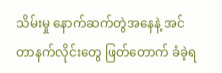သိမ်းမှု နောက်ဆက်တွဲအနေနဲ့ အင်တာနက်လိုင်းတွေ ဖြတ်တောက် ခံခဲ့ရ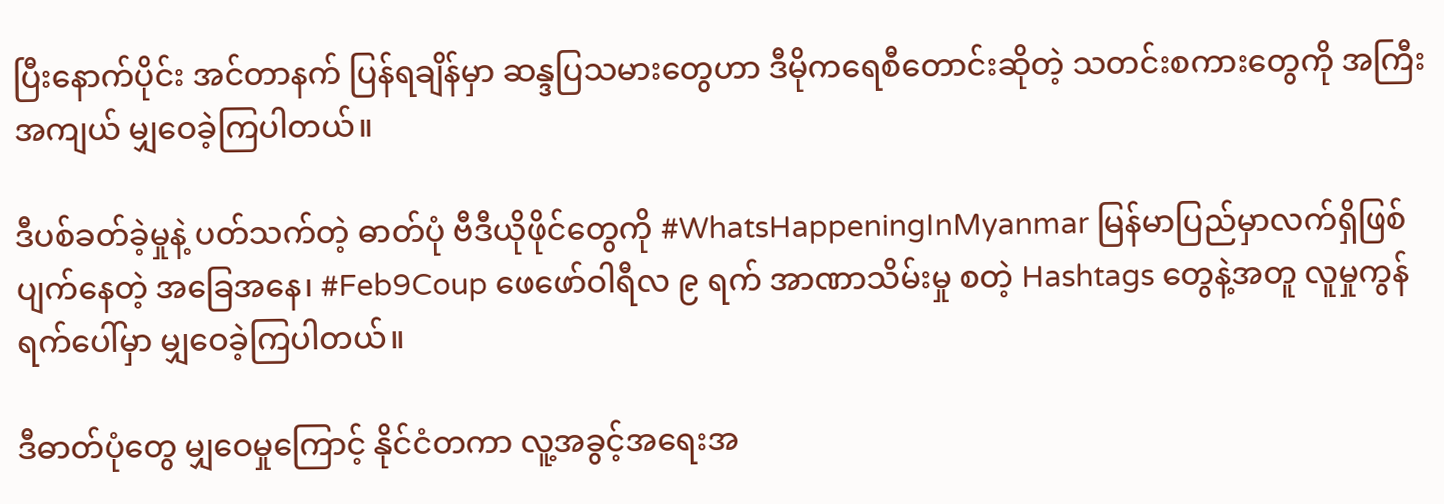ပြီးနောက်ပိုင်း အင်တာနက် ပြန်ရချိန်မှာ ဆန္ဒပြသမားတွေဟာ ဒီမိုကရေစီတောင်းဆိုတဲ့ သတင်းစကားတွေကို အကြီးအကျယ် မျှဝေခဲ့ကြပါတယ်။

ဒီပစ်ခတ်ခဲ့မှုနဲ့ ပတ်သက်တဲ့ ဓာတ်ပုံ ဗီဒီယိုဖိုင်တွေကို #WhatsHappeningInMyanmar မြန်မာပြည်မှာလက်ရှိဖြစ်ပျက်နေတဲ့ အခြေအနေ၊ #Feb9Coup ဖေဖော်ဝါရီလ ၉ ရက် အာဏာသိမ်းမှု စတဲ့ Hashtags တွေနဲ့အတူ လူမှုကွန်ရက်ပေါ်မှာ မျှဝေခဲ့ကြပါတယ်။

ဒီဓာတ်ပုံတွေ မျှဝေမှုကြောင့် နိုင်ငံတကာ လူ့အခွင့်အရေးအ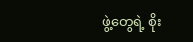ဖွဲ့တွေရဲ့ စိုး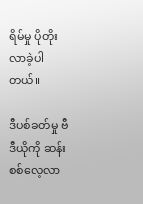ရိမ်မှု ပိုတိုးလာခဲ့ပါတယ်။

ဒီပစ်ခတ်မှု ဗီဒီယိုကို ဆန်းစစ်လေ့လာ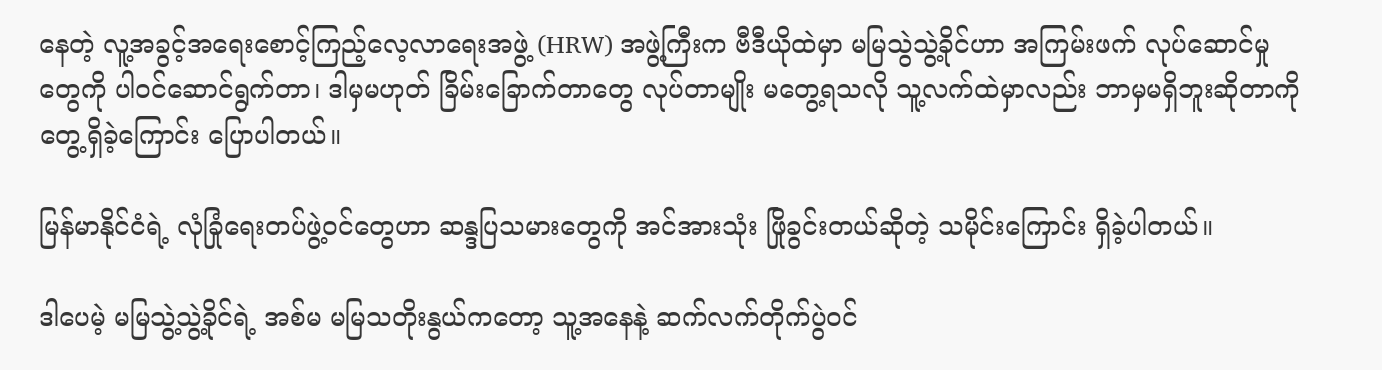နေတဲ့ လူ့အခွင့်အရေးစောင့်ကြည့်လေ့လာရေးအဖွဲ့ (HRW) အဖွဲ့ကြီးက ဗီဒီယိုထဲမှာ မမြသွဲသွဲ့ခိုင်ဟာ အကြမ်းဖက် လုပ်ဆောင်မှုတွေကို ပါဝင်ဆောင်ရွက်တာ၊ ဒါမှမဟုတ် ခြိမ်းခြောက်တာတွေ လုပ်တာမျိုး မတွေ့ရသလို သူ့လက်ထဲမှာလည်း ဘာမှမရှိဘူးဆိုတာကို တွေ့ရှိခဲ့ကြောင်း ပြောပါတယ်။

မြန်မာနိုင်ငံရဲ့ လုံခြုံရေးတပ်ဖွဲ့ဝင်တွေဟာ ဆန္ဒပြသမားတွေကို အင်အားသုံး ဖြိုခွင်းတယ်ဆိုတဲ့ သမိုင်းကြောင်း ရှိခဲ့ပါတယ်။

ဒါပေမဲ့ မမြသွဲ့သွဲ့ခိုင်ရဲ့ အစ်မ မမြသတိုးနွယ်ကတော့ သူ့အနေနဲ့ ဆက်လက်တိုက်ပွဲဝင်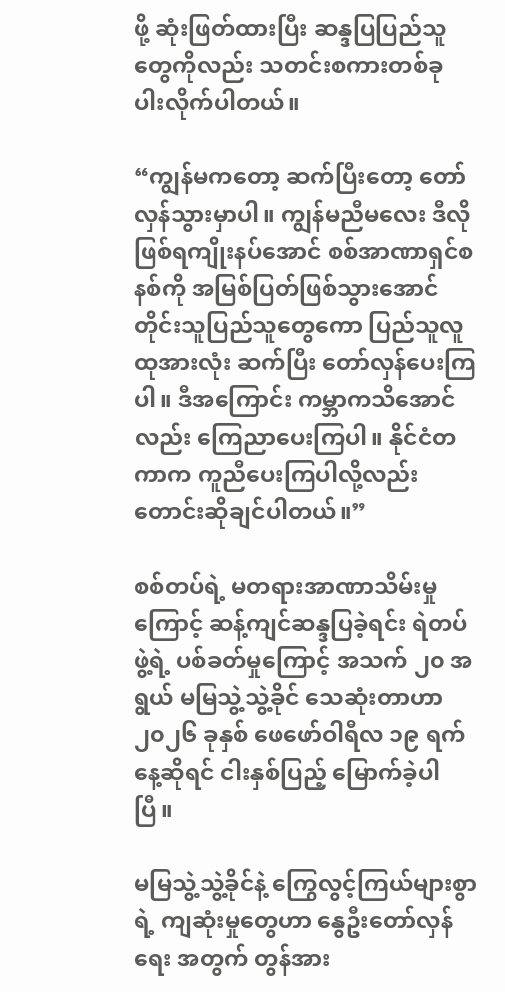ဖို့ ဆုံးဖြတ်ထားပြီး ဆန္ဒပြပြည်သူတွေကိုလည်း သတင်းစကားတစ်ခု ပါးလိုက်ပါတယ်။

“ကျွန်မကတော့ ဆက်ပြီးတော့ တော်လှန်သွားမှာပါ။ ကျွန်မညီမလေး ဒီလိုဖြစ်ရကျိုးနပ်အောင် စစ်အာဏာရှင်စနစ်ကို အမြစ်ပြတ်ဖြစ်သွားအောင် တိုင်းသူပြည်သူတွေကော ပြည်သူလူထုအားလုံး ဆက်ပြီး တော်လှန်ပေးကြပါ။ ဒီအကြောင်း ကမ္ဘာကသိအောင်လည်း ကြေညာပေးကြပါ။ နိုင်ငံတကာက ကူညီပေးကြပါလို့လည်း တောင်းဆိုချင်ပါတယ်။”

စစ်တပ်ရဲ့ မတရားအာဏာသိမ်းမှုကြောင့် ဆန့်ကျင်ဆန္ဒပြခဲ့ရင်း ရဲတပ်ဖွဲ့ရဲ့ ပစ်ခတ်မှုကြောင့် အသက် ၂၀ အရွယ် မမြသွဲ့သွဲ့ခိုင် သေဆုံးတာဟာ ၂၀၂၆ ခုနှစ် ဖေဖော်ဝါရီလ ၁၉ ရက်နေ့ဆိုရင် ငါးနှစ်ပြည့် မြောက်ခဲ့ပါပြီ။

မမြသွဲ့သွဲ့ခိုင်နဲ့ ကြွေလွင့်ကြယ်များစွာရဲ့ ကျဆုံးမှုတွေဟာ နွေဦးတော်လှန်ရေး အတွက် တွန်အား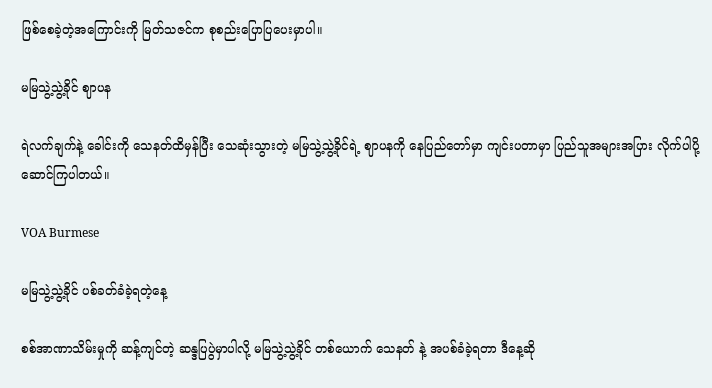ဖြစ်စေခဲ့တဲ့အကြောင်းကို မြတ်သဇင်က စုစည်းပြောပြပေးမှာပါ။

မမြသွဲ့သွဲ့ခိုင် ဈာပန

ရဲလက်ချက်နဲ့ ခေါင်းကို သေနတ်ထိမှန်ပြီး သေဆုံးသွားတဲ့ မမြသွဲ့သွဲ့ခိုင်ရဲ့ ဈာပနကို နေပြည်တော်မှာ ကျင်းပတာမှာ ပြည်သူအများအပြား လိုက်ပါပို့ဆောင်ကြပါတယ်။

VOA Burmese

မမြသွဲ့သွဲ့ခိုင် ပစ်ခတ်ခံခဲ့ရတဲ့နေ့

စစ်အာဏာသိမ်းမှုကို ဆန့်ကျင်တဲ့ ဆန္ဒပြပွဲမှာပါလို့ မမြသွဲ့သွဲ့ခိုင် တစ်ယောက် သေနတ် နဲ့ အပစ်ခံခဲ့ရတာ ဒီနေ့ဆို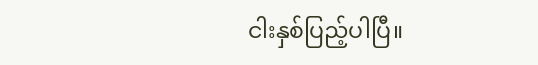ငါးနှစ်ပြည့်ပါပြီ။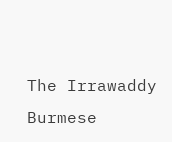The Irrawaddy Burmese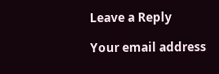Leave a Reply

Your email address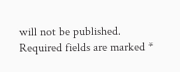will not be published. Required fields are marked *